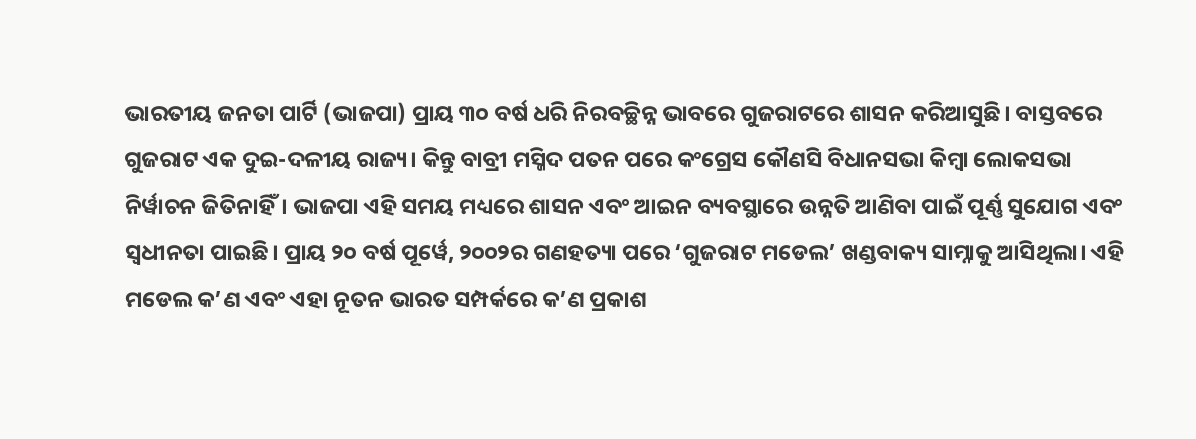ଭାରତୀୟ ଜନତା ପାର୍ଟି (ଭାଜପା) ପ୍ରାୟ ୩୦ ବର୍ଷ ଧରି ନିରବଚ୍ଛିନ୍ନ ଭାବରେ ଗୁଜରାଟରେ ଶାସନ କରିଆସୁଛି। ବାସ୍ତବରେ ଗୁଜରାଟ ଏକ ଦୁଇ-ଦଳୀୟ ରାଜ୍ୟ। କିନ୍ତୁ ବାବ୍ରୀ ମସ୍ଜିଦ ପତନ ପରେ କଂଗ୍ରେସ କୌଣସି ବିଧାନସଭା କିମ୍ୱା ଲୋକସଭା ନିର୍ୱାଚନ ଜିତିନାହିଁ। ଭାଜପା ଏହି ସମୟ ମଧ୍ୟରେ ଶାସନ ଏବଂ ଆଇନ ବ୍ୟବସ୍ଥାରେ ଉନ୍ନତି ଆଣିବା ପାଇଁ ପୂର୍ଣ୍ଣ ସୁଯୋଗ ଏବଂ ସ୍ୱଧୀନତା ପାଇଛି। ପ୍ରାୟ ୨୦ ବର୍ଷ ପୂର୍ୱେ, ୨୦୦୨ର ଗଣହତ୍ୟା ପରେ ‘ଗୁଜରାଟ ମଡେଲ’ ଖଣ୍ଡବାକ୍ୟ ସାମ୍ନାକୁ ଆସିଥିଲା। ଏହି ମଡେଲ କ’ଣ ଏବଂ ଏହା ନୂତନ ଭାରତ ସମ୍ପର୍କରେ କ’ଣ ପ୍ରକାଶ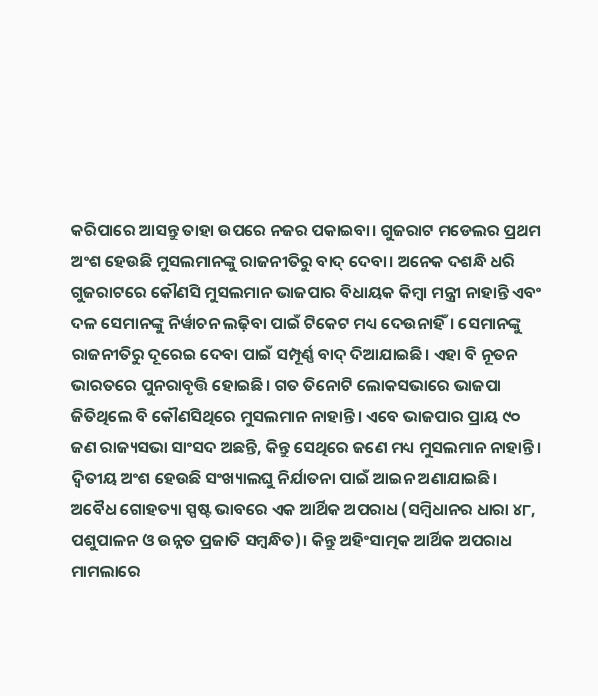କରିପାରେ ଆସନ୍ତୁ ତାହା ଉପରେ ନଜର ପକାଇବା। ଗୁଜରାଟ ମଡେଲର ପ୍ରଥମ ଅଂଶ ହେଉଛି ମୁସଲମାନଙ୍କୁ ରାଜନୀତିରୁ ବାଦ୍ ଦେବା। ଅନେକ ଦଶନ୍ଧି ଧରି ଗୁଜରାଟରେ କୌଣସି ମୁସଲମାନ ଭାଜପାର ବିଧାୟକ କିମ୍ୱା ମନ୍ତ୍ରୀ ନାହାନ୍ତି ଏବଂ ଦଳ ସେମାନଙ୍କୁ ନିର୍ୱାଚନ ଲଢ଼ିବା ପାଇଁ ଟିକେଟ ମଧ୍ୟ ଦେଉନାହିଁ। ସେମାନଙ୍କୁ ରାଜନୀତିରୁ ଦୂରେଇ ଦେବା ପାଇଁ ସମ୍ପୂର୍ଣ୍ଣ ବାଦ୍ ଦିଆଯାଇଛି। ଏହା ବି ନୂତନ ଭାରତରେ ପୁନରାବୃତ୍ତି ହୋଇଛି। ଗତ ତିନୋଟି ଲୋକସଭାରେ ଭାଜପା ଜିତିଥିଲେ ବି କୌଣସିଥିରେ ମୁସଲମାନ ନାହାନ୍ତି। ଏବେ ଭାଜପାର ପ୍ରାୟ ୯୦ ଜଣ ରାଜ୍ୟସଭା ସାଂସଦ ଅଛନ୍ତି, କିନ୍ତୁ ସେଥିରେ ଜଣେ ମଧ୍ୟ ମୁସଲମାନ ନାହାନ୍ତି। ଦ୍ୱିତୀୟ ଅଂଶ ହେଉଛି ସଂଖ୍ୟାଲଘୁ ନିର୍ଯାତନା ପାଇଁ ଆଇନ ଅଣାଯାଇଛି। ଅବୈଧ ଗୋହତ୍ୟା ସ୍ପଷ୍ଟ ଭାବରେ ଏକ ଆର୍ଥିକ ଅପରାଧ (ସମ୍ୱିଧାନର ଧାରା ୪୮, ପଶୁପାଳନ ଓ ଉନ୍ନତ ପ୍ରଜାତି ସମ୍ୱନ୍ଧିତ)। କିନ୍ତୁ ଅହିଂସାତ୍ମକ ଆର୍ଥିକ ଅପରାଧ ମାମଲାରେ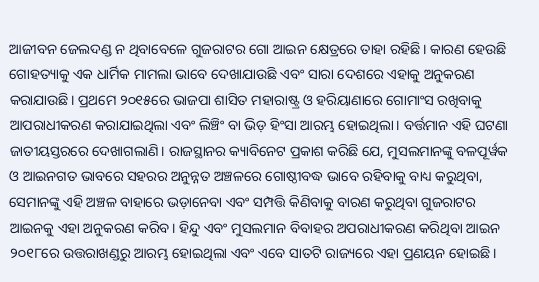ଆଜୀବନ ଜେଲଦଣ୍ଡ ନ ଥିବାବେଳେ ଗୁଜରାଟର ଗୋ ଆଇନ କ୍ଷେତ୍ରରେ ତାହା ରହିଛି। କାରଣ ହେଉଛି ଗୋହତ୍ୟାକୁ ଏକ ଧାର୍ମିକ ମାମଲା ଭାବେ ଦେଖାଯାଉଛି ଏବଂ ସାରା ଦେଶରେ ଏହାକୁ ଅନୁକରଣ କରାଯାଉଛି। ପ୍ରଥମେ ୨୦୧୫ରେ ଭାଜପା ଶାସିତ ମହାରାଷ୍ଟ୍ର ଓ ହରିୟାଣାରେ ଗୋମାଂସ ରଖିବାକୁ ଆପରାଧୀକରଣ କରାଯାଇଥିଲା ଏବଂ ଲିଞ୍ଚିଂ ବା ଭିଡ଼ ହିଂସା ଆରମ୍ଭ ହୋଇଥିଲା। ବର୍ତ୍ତମାନ ଏହି ଘଟଣା ଜାତୀୟସ୍ତରରେ ଦେଖାଗଲାଣି। ରାଜସ୍ଥାନର କ୍ୟାବିନେଟ ପ୍ରକାଶ କରିଛି ଯେ, ମୁସଲମାନଙ୍କୁ ବଳପୂର୍ୱକ ଓ ଆଇନଗତ ଭାବରେ ସହରର ଅନୁନ୍ନତ ଅଞ୍ଚଳରେ ଗୋଷ୍ଠୀବଦ୍ଧ ଭାବେ ରହିବାକୁ ବାଧ୍ୟ କରୁଥିବା, ସେମାନଙ୍କୁ ଏହି ଅଞ୍ଚଳ ବାହାରେ ଭଡ଼ାନେବା ଏବଂ ସମ୍ପତ୍ତି କିଣିବାକୁ ବାରଣ କରୁଥିବା ଗୁଜରାଟର ଆଇନକୁ ଏହା ଅନୁକରଣ କରିବ। ହିନ୍ଦୁ ଏବଂ ମୁସଲମାନ ବିବାହର ଅପରାଧୀକରଣ କରିଥିବା ଆଇନ ୨୦୧୮ରେ ଉତ୍ତରାଖଣ୍ଡରୁ ଆରମ୍ଭ ହୋଇଥିଲା ଏବଂ ଏବେ ସାତଟି ରାଜ୍ୟରେ ଏହା ପ୍ରଣୟନ ହୋଇଛି।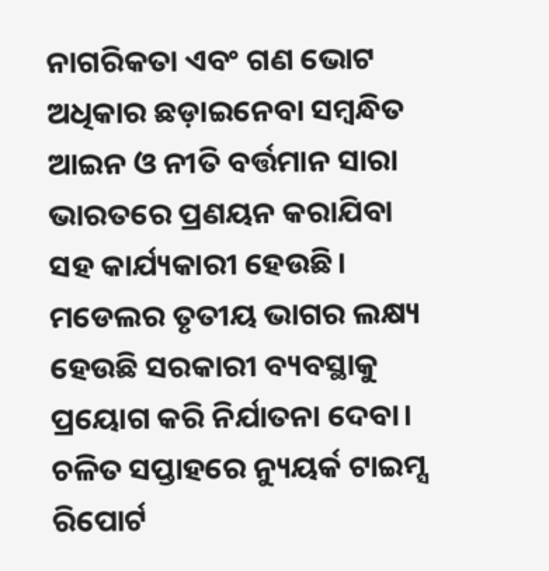ନାଗରିକତା ଏବଂ ଗଣ ଭୋଟ ଅଧିକାର ଛଡ଼ାଇନେବା ସମ୍ୱନ୍ଧିତ ଆଇନ ଓ ନୀତି ବର୍ତ୍ତମାନ ସାରା ଭାରତରେ ପ୍ରଣୟନ କରାଯିବା ସହ କାର୍ଯ୍ୟକାରୀ ହେଉଛି। ମଡେଲର ତୃତୀୟ ଭାଗର ଲକ୍ଷ୍ୟ ହେଉଛି ସରକାରୀ ବ୍ୟବସ୍ଥାକୁ ପ୍ରୟୋଗ କରି ନିର୍ଯାତନା ଦେବା। ଚଳିତ ସପ୍ତାହରେ ନ୍ୟୁୟର୍କ ଟାଇମ୍ସ ରିପୋର୍ଟ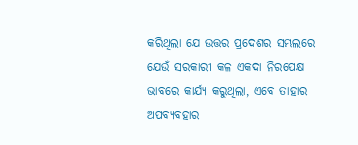କରିଥିଲା ଯେ ଉତ୍ତର ପ୍ରଦେଶର ସମ୍ଭଲରେ ଯେଉଁ ସରକାରୀ କଳ ଏକଦା ନିରପେକ୍ଷ ଭାବରେ କାର୍ଯ୍ୟ କରୁଥିଲା, ଏବେ ତାହାର ଅପବ୍ୟବହାର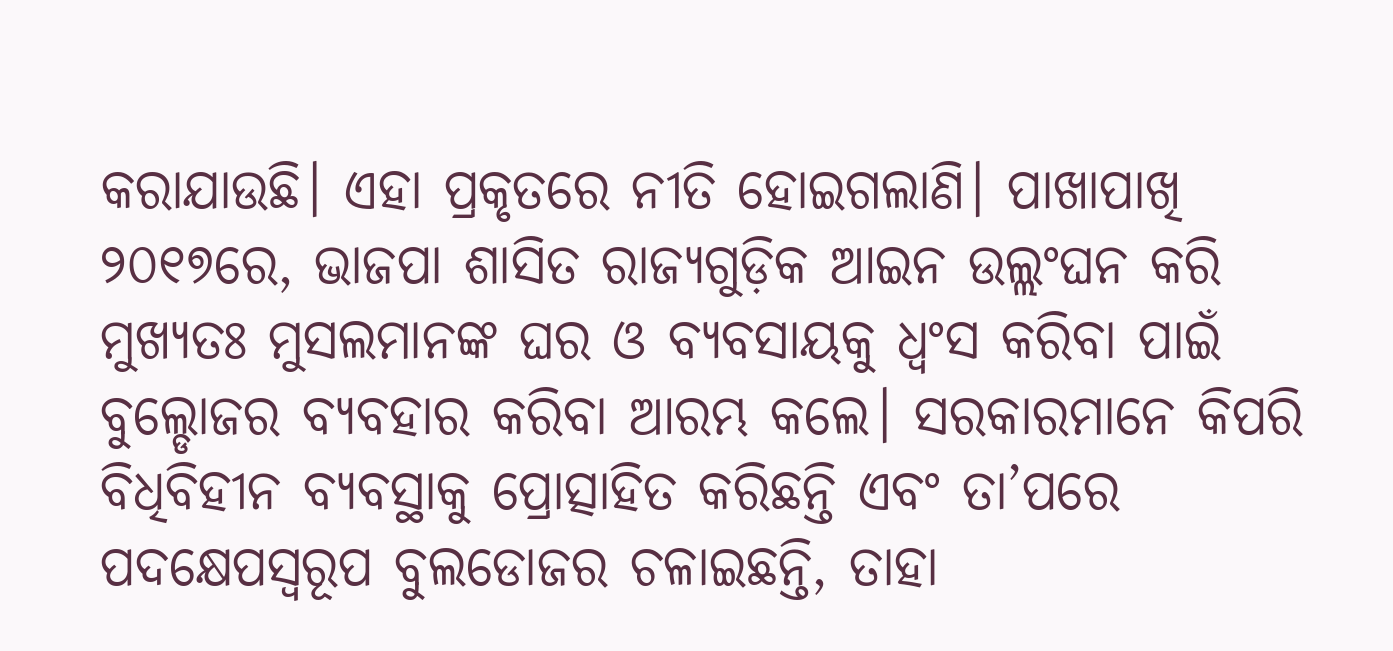କରାଯାଉଛି। ଏହା ପ୍ରକୃତରେ ନୀତି ହୋଇଗଲାଣି। ପାଖାପାଖି ୨୦୧୭ରେ, ଭାଜପା ଶାସିତ ରାଜ୍ୟଗୁଡ଼ିକ ଆଇନ ଉଲ୍ଲଂଘନ କରି ମୁଖ୍ୟତଃ ମୁସଲମାନଙ୍କ ଘର ଓ ବ୍ୟବସାୟକୁ ଧ୍ୱଂସ କରିବା ପାଇଁ ବୁଲ୍ଡୋଜର ବ୍ୟବହାର କରିବା ଆରମ୍ଭ କଲେ। ସରକାରମାନେ କିପରି ବିଧିବିହୀନ ବ୍ୟବସ୍ଥାକୁ ପ୍ରୋତ୍ସାହିତ କରିଛନ୍ତି ଏବଂ ତା’ପରେ ପଦକ୍ଷେପସ୍ୱରୂପ ବୁଲଡୋଜର ଚଳାଇଛନ୍ତି, ତାହା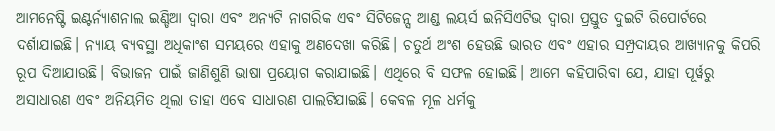ଆମନେଷ୍ଟି ଇଣ୍ଟର୍ନ୍ୟାଶନାଲ ଇଣ୍ଡିଆ ଦ୍ୱାରା ଏବଂ ଅନ୍ୟଟି ନାଗରିକ ଏବଂ ସିଟିଜେନ୍ସ ଆଣ୍ଡ ଲୟର୍ସ ଇନିସିଏଟିଭ ଦ୍ୱାରା ପ୍ରସ୍ତୁତ ଦୁଇଟି ରିପୋର୍ଟରେ ଦର୍ଶାଯାଇଛି। ନ୍ୟାୟ ବ୍ୟବସ୍ଥା ଅଧିକାଂଶ ସମୟରେ ଏହାକୁ ଅଣଦେଖା କରିଛି। ଚତୁର୍ଥ ଅଂଶ ହେଉଛି ଭାରତ ଏବଂ ଏହାର ସମ୍ପ୍ରଦାୟର ଆଖ୍ୟାନକୁ କିପରି ରୂପ ଦିଆଯାଉଛି। ବିଭାଜନ ପାଇଁ ଜାଣିଶୁଣି ଭାଷା ପ୍ରୟୋଗ କରାଯାଇଛି। ଏଥିରେ ବି ସଫଳ ହୋଇଛି। ଆମେ କହିପାରିବା ଯେ, ଯାହା ପୂର୍ୱରୁ ଅସାଧାରଣ ଏବଂ ଅନିୟମିତ ଥିଲା ତାହା ଏବେ ସାଧାରଣ ପାଲଟିଯାଇଛି। କେବଳ ମୂଳ ଧର୍ମକୁ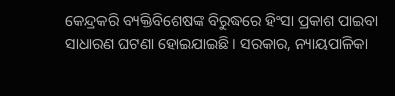କେନ୍ଦ୍ରକରି ବ୍ୟକ୍ତିବିଶେଷଙ୍କ ବିରୁଦ୍ଧରେ ହିଂସା ପ୍ରକାଶ ପାଇବା ସାଧାରଣ ଘଟଣା ହୋଇଯାଇଛି। ସରକାର, ନ୍ୟାୟପାଳିକା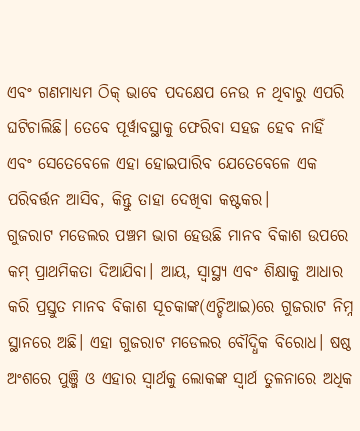ଏବଂ ଗଣମାଧ୍ୟମ ଠିକ୍ ଭାବେ ପଦକ୍ଷେପ ନେଉ ନ ଥିବାରୁ ଏପରି ଘଟିଚାଲିଛି। ତେବେ ପୂର୍ୱାବସ୍ଥାକୁ ଫେରିବା ସହଜ ହେବ ନାହିଁ ଏବଂ ସେତେବେଳେ ଏହା ହୋଇପାରିବ ଯେତେବେଳେ ଏକ ପରିବର୍ତ୍ତନ ଆସିବ, କିନ୍ତୁ ତାହା ଦେଖିବା କଷ୍ଟକର।
ଗୁଜରାଟ ମଡେଲର ପଞ୍ଚମ ଭାଗ ହେଉଛି ମାନବ ବିକାଶ ଉପରେ କମ୍ ପ୍ରାଥମିକତା ଦିଆଯିବା। ଆୟ, ସ୍ୱାସ୍ଥ୍ୟ ଏବଂ ଶିକ୍ଷାକୁ ଆଧାର କରି ପ୍ରସ୍ତୁତ ମାନବ ବିକାଶ ସୂଚକାଙ୍କ(ଏଚ୍ଡିଆଇ)ରେ ଗୁଜରାଟ ନିମ୍ନ ସ୍ଥାନରେ ଅଛି। ଏହା ଗୁଜରାଟ ମଡେଲର ବୌଦ୍ଧିକ ବିରୋଧ। ଷଷ୍ଠ ଅଂଶରେ ପୁଞ୍ଜି ଓ ଏହାର ସ୍ୱାର୍ଥକୁ ଲୋକଙ୍କ ସ୍ୱାର୍ଥ ତୁଳନାରେ ଅଧିକ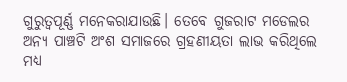ଗୁରୁତ୍ୱପୂର୍ଣ୍ଣ ମନେକରାଯାଉଛି। ତେବେ ଗୁଜରାଟ ମଡେଲର ଅନ୍ୟ ପାଞ୍ଚଟି ଅଂଶ ସମାଜରେ ଗ୍ରହଣୀୟତା ଲାଭ କରିଥିଲେ ମଧ୍ୟ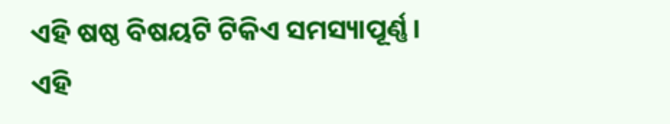ଏହି ଷଷ୍ଠ ବିଷୟଟି ଟିକିଏ ସମସ୍ୟାପୂର୍ଣ୍ଣ। ଏହି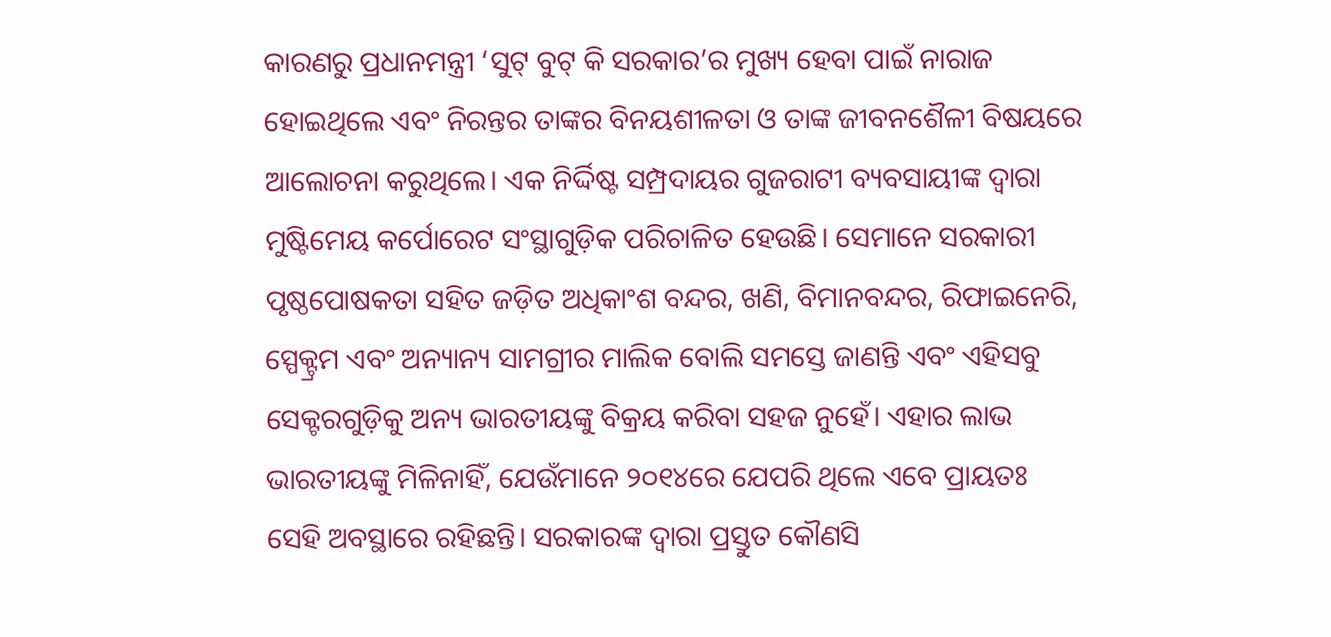କାରଣରୁ ପ୍ରଧାନମନ୍ତ୍ରୀ ‘ସୁଟ୍ ବୁଟ୍ କି ସରକାର’ର ମୁଖ୍ୟ ହେବା ପାଇଁ ନାରାଜ ହୋଇଥିଲେ ଏବଂ ନିରନ୍ତର ତାଙ୍କର ବିନୟଶୀଳତା ଓ ତାଙ୍କ ଜୀବନଶୈଳୀ ବିଷୟରେ ଆଲୋଚନା କରୁଥିଲେ। ଏକ ନିର୍ଦ୍ଦିଷ୍ଟ ସମ୍ପ୍ରଦାୟର ଗୁଜରାଟୀ ବ୍ୟବସାୟୀଙ୍କ ଦ୍ୱାରା ମୁଷ୍ଟିମେୟ କର୍ପୋରେଟ ସଂସ୍ଥାଗୁଡ଼ିକ ପରିଚାଳିତ ହେଉଛି। ସେମାନେ ସରକାରୀ ପୃଷ୍ଠପୋଷକତା ସହିତ ଜଡ଼ିତ ଅଧିକାଂଶ ବନ୍ଦର, ଖଣି, ବିମାନବନ୍ଦର, ରିଫାଇନେରି, ସ୍ପେକ୍ଟ୍ରମ ଏବଂ ଅନ୍ୟାନ୍ୟ ସାମଗ୍ରୀର ମାଲିକ ବୋଲି ସମସ୍ତେ ଜାଣନ୍ତି ଏବଂ ଏହିସବୁ ସେକ୍ଟରଗୁଡ଼ିକୁ ଅନ୍ୟ ଭାରତୀୟଙ୍କୁ ବିକ୍ରୟ କରିବା ସହଜ ନୁହେଁ। ଏହାର ଲାଭ ଭାରତୀୟଙ୍କୁ ମିଳିନାହିଁ, ଯେଉଁମାନେ ୨୦୧୪ରେ ଯେପରି ଥିଲେ ଏବେ ପ୍ରାୟତଃ ସେହି ଅବସ୍ଥାରେ ରହିଛନ୍ତି। ସରକାରଙ୍କ ଦ୍ୱାରା ପ୍ରସ୍ତୁତ କୌଣସି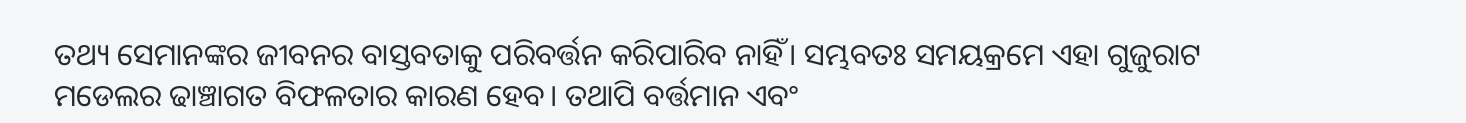ତଥ୍ୟ ସେମାନଙ୍କର ଜୀବନର ବାସ୍ତବତାକୁ ପରିବର୍ତ୍ତନ କରିପାରିବ ନାହିଁ। ସମ୍ଭବତଃ ସମୟକ୍ରମେ ଏହା ଗୁଜୁରାଟ ମଡେଲର ଢାଞ୍ଚାଗତ ବିଫଳତାର କାରଣ ହେବ। ତଥାପି ବର୍ତ୍ତମାନ ଏବଂ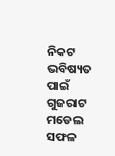ନିକଟ ଭବିଷ୍ୟତ ପାଇଁ ଗୁଜରାଟ ମଡେଲ ସଫଳ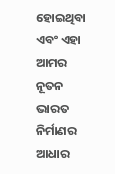ହୋଇଥିବା ଏବଂ ଏହା ଆମର ନୂତନ ଭାରତ ନିର୍ମାଣର ଆଧାର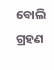ବୋଲି ଗ୍ରହଣ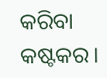କରିବା କଷ୍ଟକର।